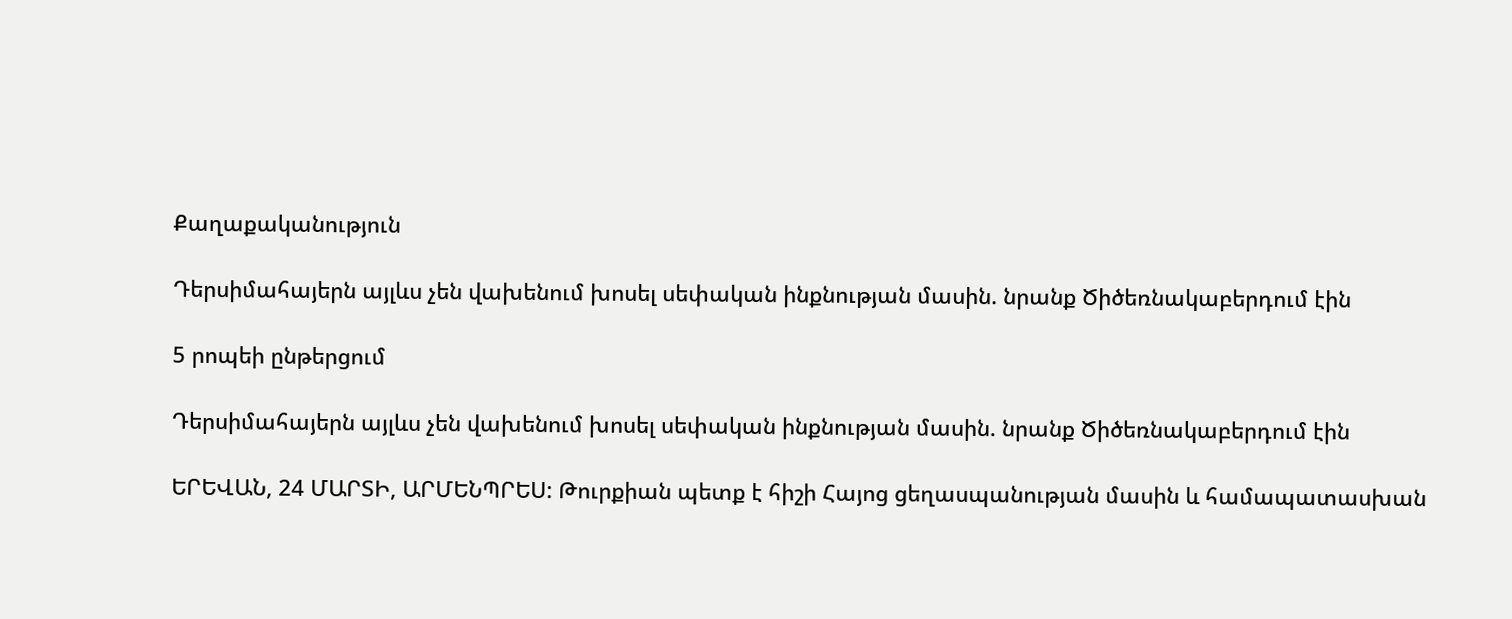Քաղաքականություն

Դերսիմահայերն այլևս չեն վախենում խոսել սեփական ինքնության մասին. նրանք Ծիծեռնակաբերդում էին

5 րոպեի ընթերցում

Դերսիմահայերն այլևս չեն վախենում խոսել սեփական ինքնության մասին. նրանք Ծիծեռնակաբերդում էին

ԵՐԵՎԱՆ, 24 ՄԱՐՏԻ, ԱՐՄԵՆՊՐԵՍ: Թուրքիան պետք է հիշի Հայոց ցեղասպանության մասին և համապատասխան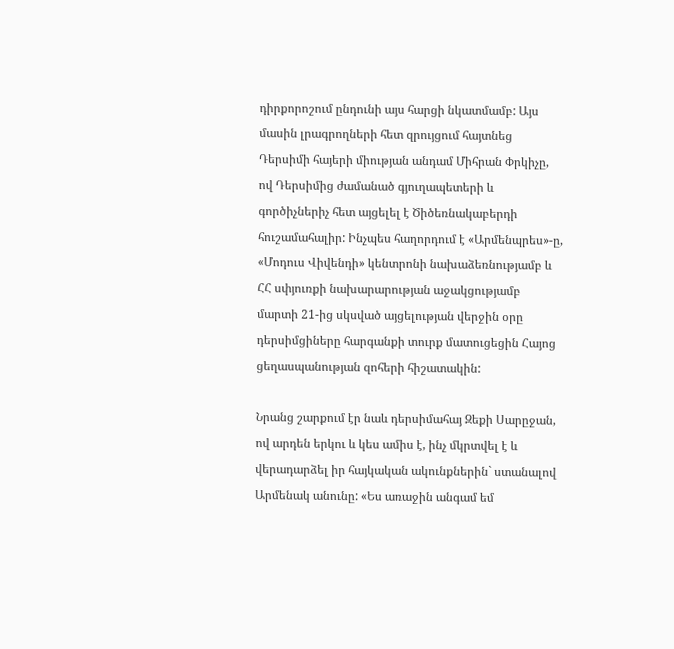դիրքորոշում ընդունի այս հարցի նկատմամբ: Այս մասին լրագրողների հետ զրույցում հայտնեց Դերսիմի հայերի միության անդամ Միհրան Փրկիչը, ով Դերսիմից ժամանած գյուղապետերի և գործիչներիչ հետ այցելել է Ծիծեռնակաբերդի հուշամահալիր: Ինչպես հաղորդում է «Արմենպրես»-ը, «Մոդուս Վիվենդի» կենտրոնի նախաձեռնությամբ և ՀՀ սփյուռքի նախարարության աջակցությամբ մարտի 21-ից սկսված այցելության վերջին օրը դերսիմցիները հարգանքի տուրք մատուցեցին Հայոց ցեղասպանության զոհերի հիշատակին:

Նրանց շարքում էր նաև դերսիմահայ Զեքի Սարըջան, ով արդեն երկու և կես ամիս է, ինչ մկրտվել է և վերադարձել իր հայկական ակունքներին` ստանալով Արմենակ անունը: «Ես առաջին անգամ եմ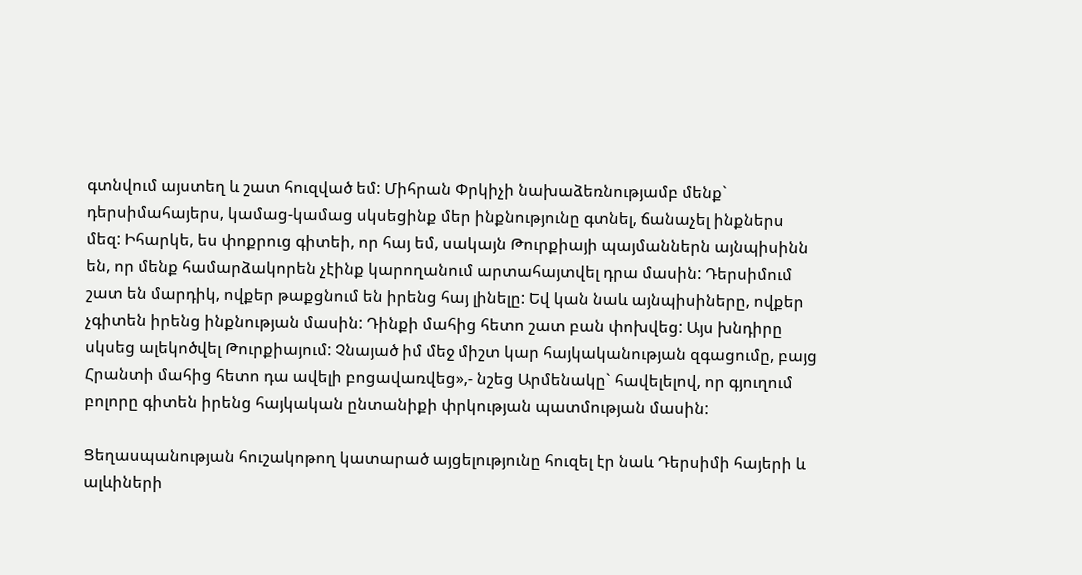գտնվում այստեղ և շատ հուզված եմ: Միհրան Փրկիչի նախաձեռնությամբ մենք` դերսիմահայերս, կամաց-կամաց սկսեցինք մեր ինքնությունը գտնել, ճանաչել ինքներս մեզ: Իհարկե, ես փոքրուց գիտեի, որ հայ եմ, սակայն Թուրքիայի պայմաններն այնպիսինն են, որ մենք համարձակորեն չէինք կարողանում արտահայտվել դրա մասին: Դերսիմում շատ են մարդիկ, ովքեր թաքցնում են իրենց հայ լինելը: Եվ կան նաև այնպիսիները, ովքեր չգիտեն իրենց ինքնության մասին: Դինքի մահից հետո շատ բան փոխվեց: Այս խնդիրը սկսեց ալեկոծվել Թուրքիայում: Չնայած իմ մեջ միշտ կար հայկականության զգացումը, բայց Հրանտի մահից հետո դա ավելի բոցավառվեց»,- նշեց Արմենակը` հավելելով, որ գյուղում բոլորը գիտեն իրենց հայկական ընտանիքի փրկության պատմության մասին:

Ցեղասպանության հուշակոթող կատարած այցելությունը հուզել էր նաև Դերսիմի հայերի և ալևիների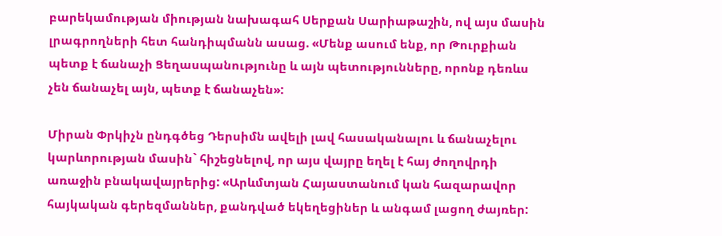բարեկամության միության նախագահ Սերքան Սարիաթաշին, ով այս մասին լրագրողների հետ հանդիպմանն ասաց. «Մենք ասում ենք, որ Թուրքիան պետք է ճանաչի Ցեղասպանությունը և այն պետությունները, որոնք դեռևս չեն ճանաչել այն, պետք է ճանաչեն»:

Միրան Փրկիչն ընդգծեց Դերսիմն ավելի լավ հասականալու և ճանաչելու կարևորության մասին` հիշեցնելով, որ այս վայրը եղել է հայ ժողովրդի առաջին բնակավայրերից: «Արևմտյան Հայաստանում կան հազարավոր հայկական գերեզմաններ, քանդված եկեղեցիներ և անգամ լացող ժայռեր: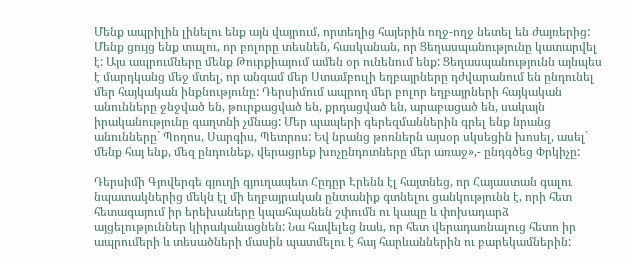Մենք ապրիլին լինելու ենք այն վայրում, որտեղից հայերին ողջ-ողջ նետել են ժայռերից: Մենք ցույց ենք տալու, որ բոլորը տեսնեն, հասկանան, որ Ցեղասպանությունը կատարվել է: Այս ապրումները մենք Թուրքիայում ամեն օր ունենում ենք: Ցեղասպանությունն այնպես է մարդկանց մեջ մտել, որ անգամ մեր Ստամբուլի եղբայրները դժվարանում են ընդունել մեր հայկական ինքնությունը: Դերսիմում ապրող մեր բոլոր եղբայրների հայկական անունները ջնջված են, թուրքացված են, քրդացված են, արաբացած են, սակայն իրականությունը գաղտնի չմնաց: Մեր պապերի գերեզմաններին գրել ենք նրանց անունները` Պողոս, Սարգիս, Պետրոս: Եվ նրանց թոռներն այսօր սկսեցին խոսել, ասել` մենք հայ ենք, մեզ ընդունեք, վերացրեք խոչընդոտները մեր առաջ»,- ընդգծեց Փրկիչը:

Դերսիմի Գյովերգե գյուղի գյուղապետ Հըդըր Էրենն էլ հայտնեց, որ Հայաստան գալու նպատակներից մեկն էլ մի եղբայրական ընտանիք գտնելու ցանկությունն է, որի հետ հետագայում իր երեխաները կպահպանեն շփումն ու կապը և փոխադարձ այցելություններ կիրականացնեն: Նա հավելեց նաև, որ հետ վերադառնալուց հետո իր ապրումերի և տեսածների մասին պատմելու է հայ հարևաններին ու բարեկամներին: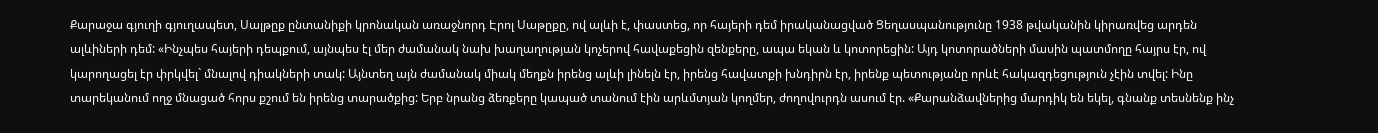Քարաջա գյուղի գյուղապետ, Սալթըք ընտանիքի կրոնական առաջնորդ Էրոլ Սաթըքը, ով ալևի է, փաստեց, որ հայերի դեմ իրականացված Ցեղասպանությունը 1938 թվականին կիրառվեց արդեն ալևիների դեմ: «Ինչպես հայերի դեպքում, այնպես էլ մեր ժամանակ նախ խաղաղության կոչերով հավաքեցին զենքերը, ապա եկան և կոտորեցին: Այդ կոտորածների մասին պատմողը հայրս էր, ով կարողացել էր փրկվել` մնալով դիակների տակ: Այնտեղ այն ժամանակ միակ մեղքն իրենց ալևի լինելն էր, իրենց հավատքի խնդիրն էր, իրենք պետությանը որևէ հակազդեցություն չէին տվել: Ինը տարեկանում ողջ մնացած հորս քշում են իրենց տարածքից: Երբ նրանց ձեռքերը կապած տանում էին արևմտյան կողմեր, ժողովուրդն ասում էր. «Քարանձավներից մարդիկ են եկել, գնանք տեսնենք ինչ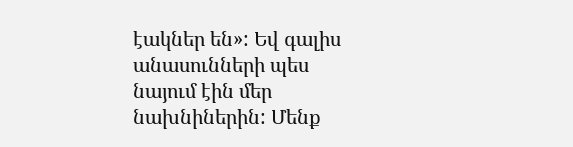էակներ են»: Եվ գալիս անասունների պես նայում էին մեր նախնիներին: Մենք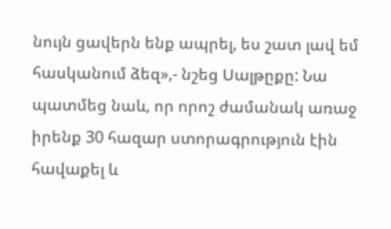նույն ցավերն ենք ապրել, ես շատ լավ եմ հասկանում ձեզ»,- նշեց Սալթըքը: Նա պատմեց նաև, որ որոշ ժամանակ առաջ իրենք 30 հազար ստորագրություն էին հավաքել և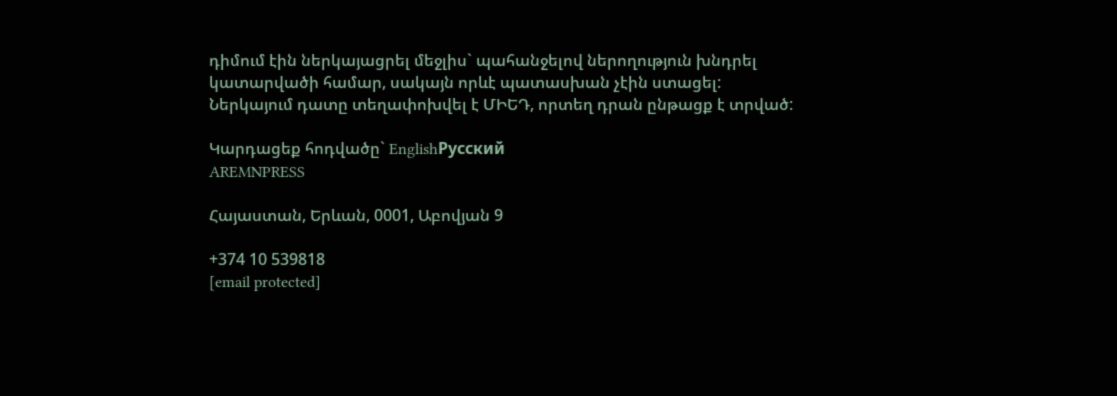դիմում էին ներկայացրել մեջլիս` պահանջելով ներողություն խնդրել կատարվածի համար, սակայն որևէ պատասխան չէին ստացել: Ներկայում դատը տեղափոխվել է ՄԻԵԴ, որտեղ դրան ընթացք է տրված:

Կարդացեք հոդվածը` EnglishРусский
AREMNPRESS

Հայաստան, Երևան, 0001, Աբովյան 9

+374 10 539818
[email protected]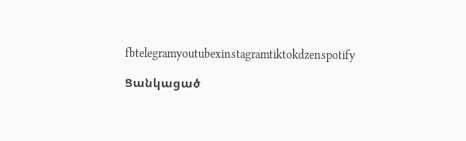fbtelegramyoutubexinstagramtiktokdzenspotify

Ցանկացած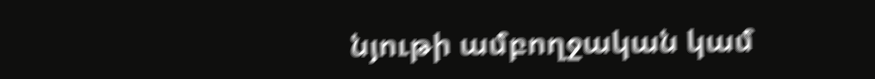նյութի ամբողջական կամ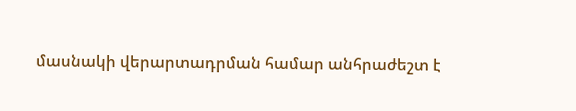մասնակի վերարտադրման համար անհրաժեշտ է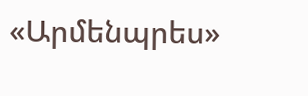«Արմենպրես»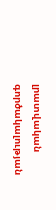լրատվական գործակալության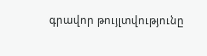գրավոր թույլտվությունը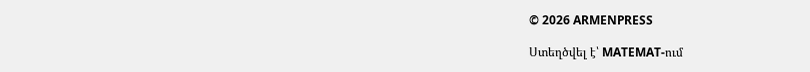© 2026 ARMENPRESS

Ստեղծվել է՝ MATEMAT-ում